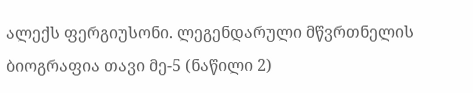ალექს ფერგიუსონი. ლეგენდარული მწვრთნელის ბიოგრაფია თავი მე-5 (ნაწილი 2)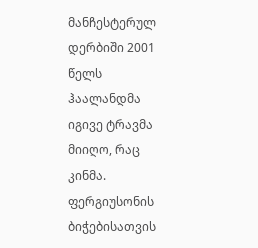მანჩესტერულ დერბიში 2001 წელს ჰაალანდმა იგივე ტრავმა მიიღო, რაც კინმა.
ფერგიუსონის ბიჭებისათვის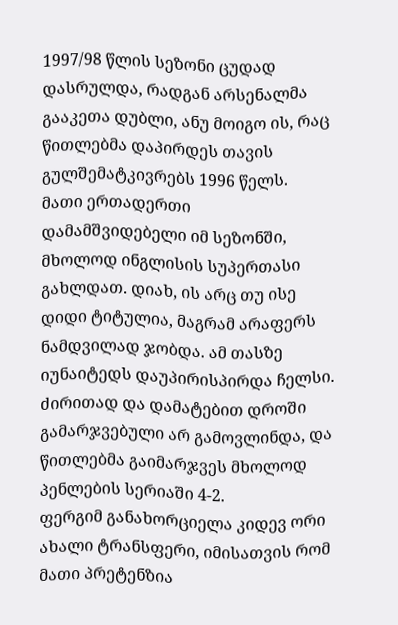1997/98 წლის სეზონი ცუდად დასრულდა, რადგან არსენალმა გააკეთა დუბლი, ანუ მოიგო ის, რაც წითლებმა დაპირდეს თავის გულშემატკივრებს 1996 წელს.
მათი ერთადერთი დამამშვიდებელი იმ სეზონში, მხოლოდ ინგლისის სუპერთასი გახლდათ. დიახ, ის არც თუ ისე დიდი ტიტულია, მაგრამ არაფერს ნამდვილად ჯობდა. ამ თასზე იუნაიტედს დაუპირისპირდა ჩელსი. ძირითად და დამატებით დროში გამარჯვებული არ გამოვლინდა, და წითლებმა გაიმარჯვეს მხოლოდ პენლების სერიაში 4-2.
ფერგიმ განახორციელა კიდევ ორი ახალი ტრანსფერი, იმისათვის რომ მათი პრეტენზია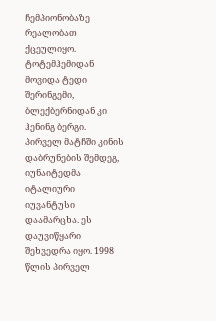ჩემპიონობაზე რეალობათ ქცეულიყო. ტოტემჰემიდან მოვიდა ტედი შერინგემი, ბლექბერნიდან კი ჰენინგ ბერგი. პირველ მატჩში კინის დაბრუნების შემდეგ, იუნაიტედმა იტალიური იუვანტუსი დაამარცხა. ეს დაუვიწყარი შეხვედრა იყო. 1998 წლის პირველ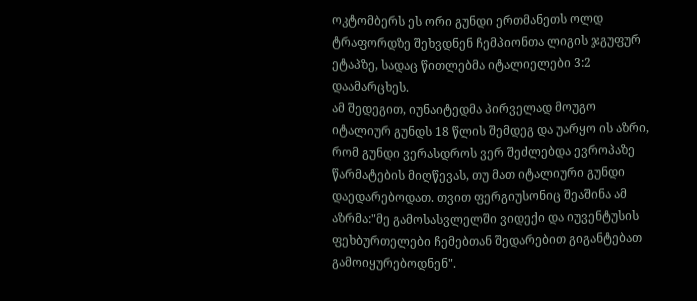ოკტომბერს ეს ორი გუნდი ერთმანეთს ოლდ ტრაფორდზე შეხვდნენ ჩემპიონთა ლიგის ჯგუფურ ეტაპზე, სადაც წითლებმა იტალიელები 3:2 დაამარცხეს.
ამ შედეგით, იუნაიტედმა პირველად მოუგო იტალიურ გუნდს 18 წლის შემდეგ და უარყო ის აზრი, რომ გუნდი ვერასდროს ვერ შეძლებდა ევროპაზე წარმატების მიღწევას, თუ მათ იტალიური გუნდი დაედარებოდათ. თვით ფერგიუსონიც შეაშინა ამ აზრმა:"მე გამოსასვლელში ვიდექი და იუვენტუსის ფეხბურთელები ჩემებთან შედარებით გიგანტებათ გამოიყურებოდნენ".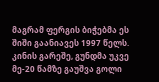მაგრამ ფერგის ბიჭებმა ეს შიში გაანიავეს 1997 წელს. კინის გარეშე, გუნდმა უკვე მე-20 წამზე გაუშვა გოლი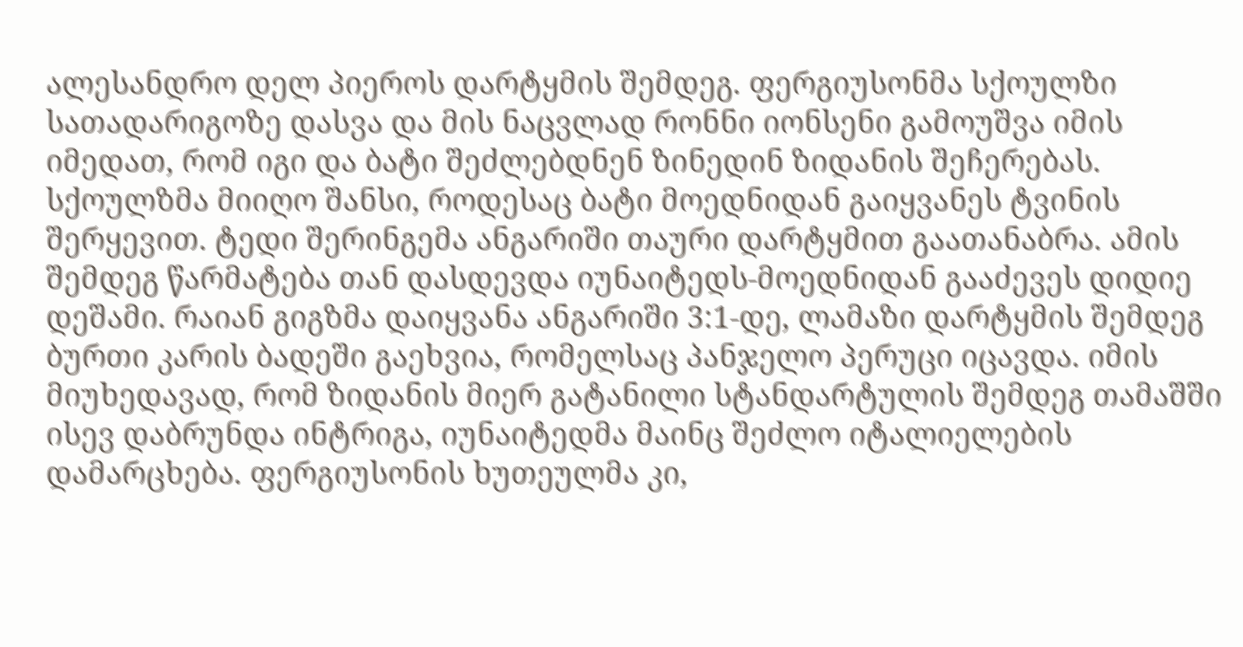ალესანდრო დელ პიეროს დარტყმის შემდეგ. ფერგიუსონმა სქოულზი სათადარიგოზე დასვა და მის ნაცვლად რონნი იონსენი გამოუშვა იმის იმედათ, რომ იგი და ბატი შეძლებდნენ ზინედინ ზიდანის შეჩერებას.
სქოულზმა მიიღო შანსი, როდესაც ბატი მოედნიდან გაიყვანეს ტვინის შერყევით. ტედი შერინგემა ანგარიში თაური დარტყმით გაათანაბრა. ამის შემდეგ წარმატება თან დასდევდა იუნაიტედს-მოედნიდან გააძევეს დიდიე დეშამი. რაიან გიგზმა დაიყვანა ანგარიში 3:1-დე, ლამაზი დარტყმის შემდეგ ბურთი კარის ბადეში გაეხვია, რომელსაც პანჯელო პერუცი იცავდა. იმის მიუხედავად, რომ ზიდანის მიერ გატანილი სტანდარტულის შემდეგ თამაშში ისევ დაბრუნდა ინტრიგა, იუნაიტედმა მაინც შეძლო იტალიელების დამარცხება. ფერგიუსონის ხუთეულმა კი,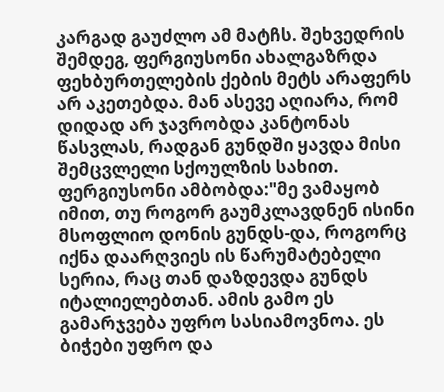კარგად გაუძლო ამ მატჩს. შეხვედრის შემდეგ, ფერგიუსონი ახალგაზრდა ფეხბურთელების ქების მეტს არაფერს არ აკეთებდა. მან ასევე აღიარა, რომ დიდად არ ჯავრობდა კანტონას წასვლას, რადგან გუნდში ყავდა მისი შემცვლელი სქოულზის სახით.
ფერგიუსონი ამბობდა:"მე ვამაყობ იმით, თუ როგორ გაუმკლავდნენ ისინი მსოფლიო დონის გუნდს-და, როგორც იქნა დაარღვიეს ის წარუმატებელი სერია, რაც თან დაზდევდა გუნდს იტალიელებთან. ამის გამო ეს გამარჯვება უფრო სასიამოვნოა. ეს ბიჭები უფრო და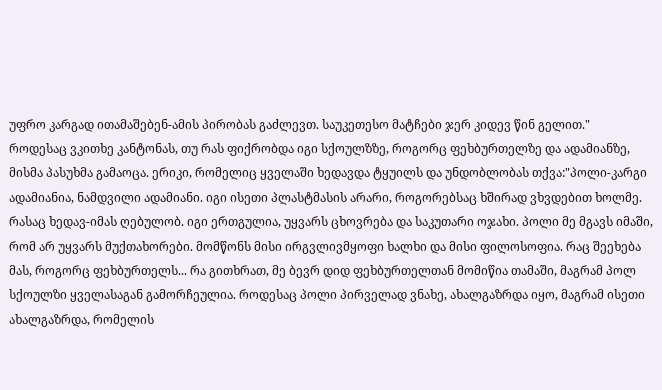უფრო კარგად ითამაშებენ-ამის პირობას გაძლევთ. საუკეთესო მატჩები ჯერ კიდევ წინ გელით."
როდესაც ვკითხე კანტონას, თუ რას ფიქრობდა იგი სქოულზზე, როგორც ფეხბურთელზე და ადამიანზე, მისმა პასუხმა გამაოცა. ერიკი, რომელიც ყველაში ხედავდა ტყუილს და უნდობლობას თქვა:"პოლი-კარგი ადამიანია, ნამდვილი ადამიანი. იგი ისეთი პლასტმასის არარი, როგორებსაც ხშირად ვხვდებით ხოლმე. რასაც ხედავ-იმას ღებულობ. იგი ერთგულია, უყვარს ცხოვრება და საკუთარი ოჯახი. პოლი მე მგავს იმაში, რომ არ უყვარს მუქთახორები. მომწონს მისი ირგვლივმყოფი ხალხი და მისი ფილოსოფია. რაც შეეხება მას, როგორც ფეხბურთელს... რა გითხრათ, მე ბევრ დიდ ფეხბურთელთან მომიწია თამაში, მაგრამ პოლ სქოულზი ყველასაგან გამორჩეულია. როდესაც პოლი პირველად ვნახე, ახალგაზრდა იყო, მაგრამ ისეთი ახალგაზრდა, რომელის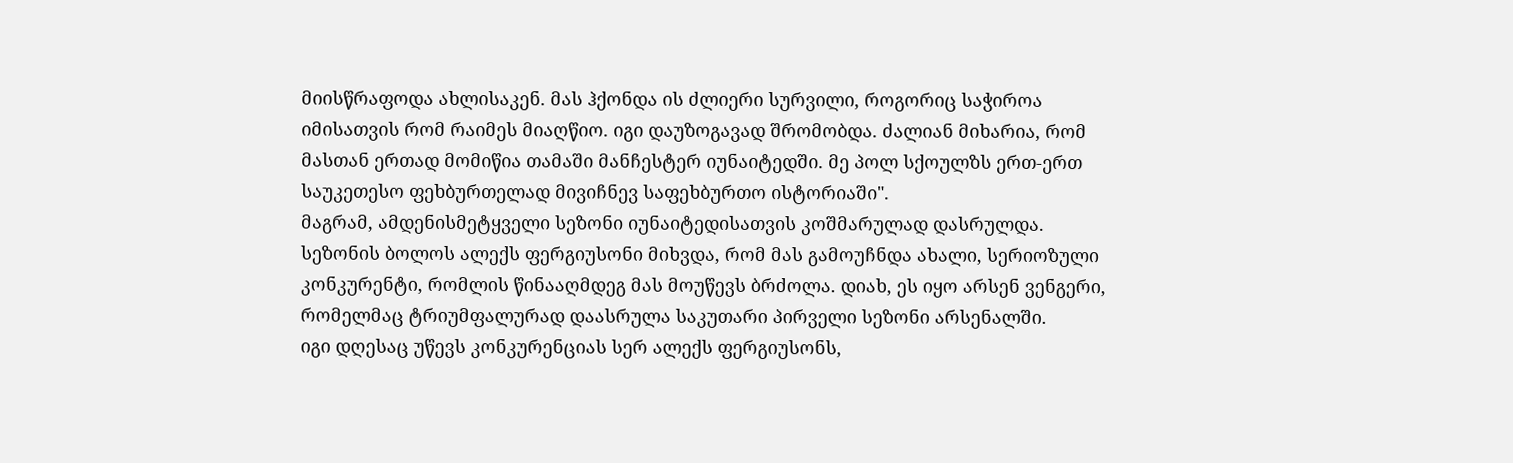მიისწრაფოდა ახლისაკენ. მას ჰქონდა ის ძლიერი სურვილი, როგორიც საჭიროა იმისათვის რომ რაიმეს მიაღწიო. იგი დაუზოგავად შრომობდა. ძალიან მიხარია, რომ მასთან ერთად მომიწია თამაში მანჩესტერ იუნაიტედში. მე პოლ სქოულზს ერთ-ერთ საუკეთესო ფეხბურთელად მივიჩნევ საფეხბურთო ისტორიაში".
მაგრამ, ამდენისმეტყველი სეზონი იუნაიტედისათვის კოშმარულად დასრულდა. სეზონის ბოლოს ალექს ფერგიუსონი მიხვდა, რომ მას გამოუჩნდა ახალი, სერიოზული კონკურენტი, რომლის წინააღმდეგ მას მოუწევს ბრძოლა. დიახ, ეს იყო არსენ ვენგერი, რომელმაც ტრიუმფალურად დაასრულა საკუთარი პირველი სეზონი არსენალში.
იგი დღესაც უწევს კონკურენციას სერ ალექს ფერგიუსონს,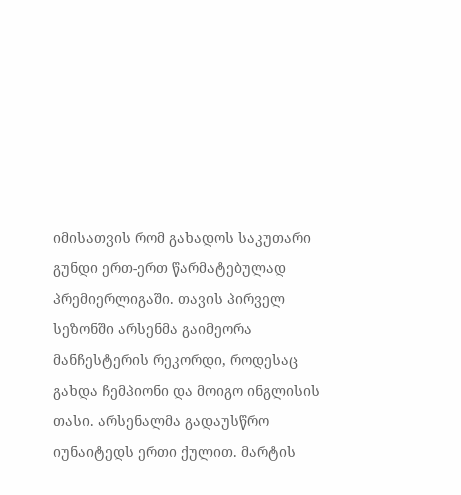იმისათვის რომ გახადოს საკუთარი გუნდი ერთ-ერთ წარმატებულად პრემიერლიგაში. თავის პირველ სეზონში არსენმა გაიმეორა მანჩესტერის რეკორდი, როდესაც გახდა ჩემპიონი და მოიგო ინგლისის თასი. არსენალმა გადაუსწრო იუნაიტედს ერთი ქულით. მარტის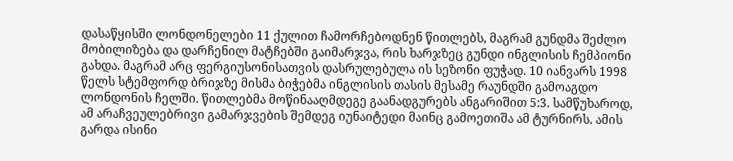დასაწყისში ლონდონელები 11 ქულით ჩამორჩებოდნენ წითლებს, მაგრამ გუნდმა შეძლო მობილიზება და დარჩენილ მატჩებში გაიმარჯვა, რის ხარჯზეც გუნდი ინგლისის ჩემპიონი გახდა. მაგრამ არც ფერგიუსონისათვის დასრულებულა ის სეზონი ფუჭად. 10 იანვარს 1998 წელს სტემფორდ ბრიჯზე მისმა ბიჭებმა ინგლისის თასის მესამე რაუნდში გამოაგდო ლონდონის ჩელში. წითლებმა მოწინააღმდეგე გაანადგურებს ანგარიშით 5:3. სამწუხაროდ, ამ არაჩვეულებრივი გამარჯვების შემდეგ იუნაიტედი მაინც გამოეთიშა ამ ტურნირს. ამის გარდა ისინი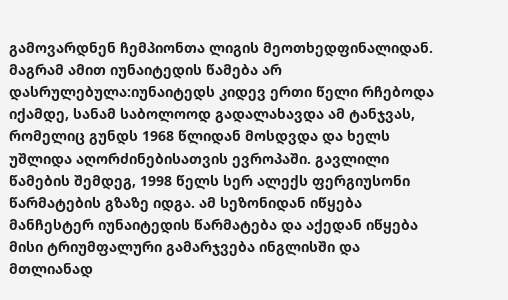გამოვარდნენ ჩემპიონთა ლიგის მეოთხედფინალიდან.
მაგრამ ამით იუნაიტედის წამება არ დასრულებულა:იუნაიტედს კიდევ ერთი წელი რჩებოდა იქამდე, სანამ საბოლოოდ გადალახავდა ამ ტანჯვას, რომელიც გუნდს 1968 წლიდან მოსდვდა და ხელს უშლიდა აღორძინებისათვის ევროპაში. გავლილი წამების შემდეგ, 1998 წელს სერ ალექს ფერგიუსონი წარმატების გზაზე იდგა. ამ სეზონიდან იწყება მანჩესტერ იუნაიტედის წარმატება და აქედან იწყება მისი ტრიუმფალური გამარჯვება ინგლისში და მთლიანად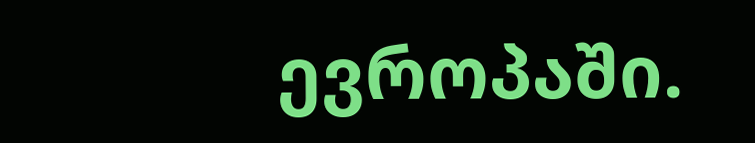ევროპაში.